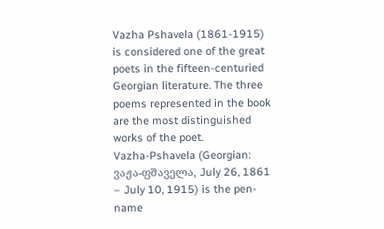Vazha Pshavela (1861-1915) is considered one of the great poets in the fifteen-centuried Georgian literature. The three poems represented in the book are the most distinguished works of the poet.
Vazha-Pshavela (Georgian: ვაჟა-ფშაველა, July 26, 1861 – July 10, 1915) is the pen-name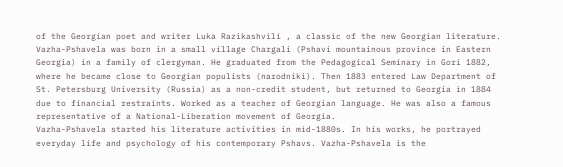of the Georgian poet and writer Luka Razikashvili , a classic of the new Georgian literature.
Vazha-Pshavela was born in a small village Chargali (Pshavi mountainous province in Eastern Georgia) in a family of clergyman. He graduated from the Pedagogical Seminary in Gori 1882, where he became close to Georgian populists (narodniki). Then 1883 entered Law Department of St. Petersburg University (Russia) as a non-credit student, but returned to Georgia in 1884 due to financial restraints. Worked as a teacher of Georgian language. He was also a famous representative of a National-Liberation movement of Georgia.
Vazha-Pshavela started his literature activities in mid-1880s. In his works, he portrayed everyday life and psychology of his contemporary Pshavs. Vazha-Pshavela is the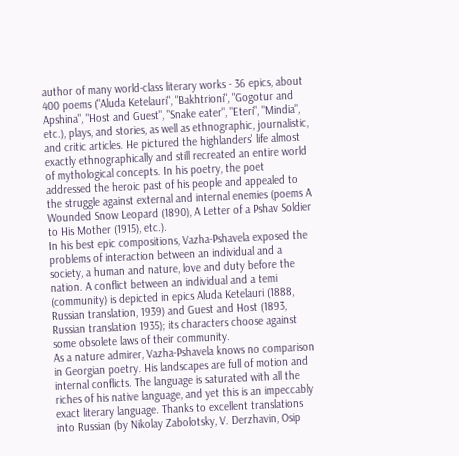author of many world-class literary works - 36 epics, about 400 poems ("Aluda Ketelauri", "Bakhtrioni", "Gogotur and Apshina", "Host and Guest", "Snake eater", "Eteri", "Mindia", etc.), plays, and stories, as well as ethnographic, journalistic, and critic articles. He pictured the highlanders' life almost exactly ethnographically and still recreated an entire world of mythological concepts. In his poetry, the poet addressed the heroic past of his people and appealed to the struggle against external and internal enemies (poems A Wounded Snow Leopard (1890), A Letter of a Pshav Soldier to His Mother (1915), etc.).
In his best epic compositions, Vazha-Pshavela exposed the problems of interaction between an individual and a society, a human and nature, love and duty before the nation. A conflict between an individual and a temi (community) is depicted in epics Aluda Ketelauri (1888, Russian translation, 1939) and Guest and Host (1893, Russian translation 1935); its characters choose against some obsolete laws of their community.
As a nature admirer, Vazha-Pshavela knows no comparison in Georgian poetry. His landscapes are full of motion and internal conflicts. The language is saturated with all the riches of his native language, and yet this is an impeccably exact literary language. Thanks to excellent translations into Russian (by Nikolay Zabolotsky, V. Derzhavin, Osip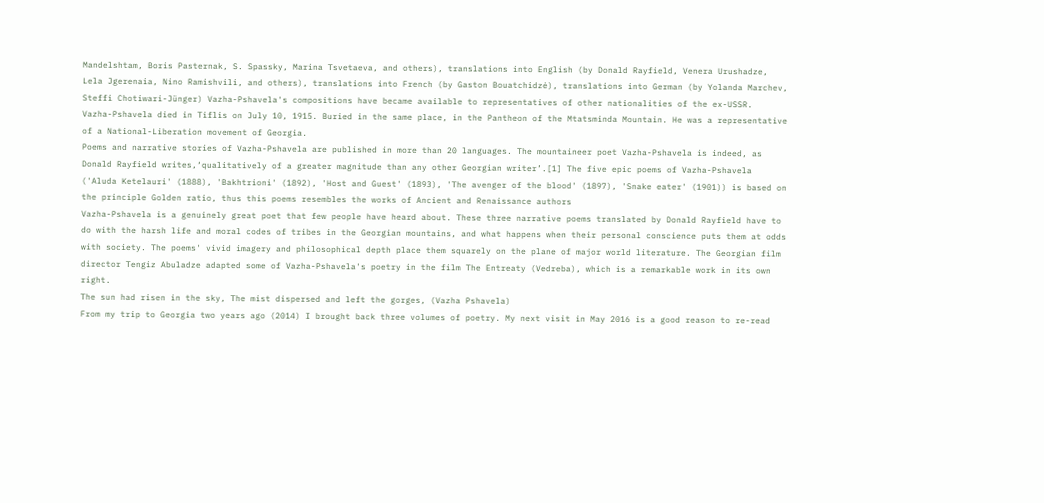Mandelshtam, Boris Pasternak, S. Spassky, Marina Tsvetaeva, and others), translations into English (by Donald Rayfield, Venera Urushadze, Lela Jgerenaia, Nino Ramishvili, and others), translations into French (by Gaston Bouatchidzé), translations into German (by Yolanda Marchev, Steffi Chotiwari-Jünger) Vazha-Pshavela's compositions have became available to representatives of other nationalities of the ex-USSR.
Vazha-Pshavela died in Tiflis on July 10, 1915. Buried in the same place, in the Pantheon of the Mtatsminda Mountain. He was a representative of a National-Liberation movement of Georgia.
Poems and narrative stories of Vazha-Pshavela are published in more than 20 languages. The mountaineer poet Vazha-Pshavela is indeed, as Donald Rayfield writes,‘qualitatively of a greater magnitude than any other Georgian writer’.[1] The five epic poems of Vazha-Pshavela ('Aluda Ketelauri' (1888), 'Bakhtrioni' (1892), 'Host and Guest' (1893), 'The avenger of the blood' (1897), 'Snake eater' (1901)) is based on the principle Golden ratio, thus this poems resembles the works of Ancient and Renaissance authors
Vazha-Pshavela is a genuinely great poet that few people have heard about. These three narrative poems translated by Donald Rayfield have to do with the harsh life and moral codes of tribes in the Georgian mountains, and what happens when their personal conscience puts them at odds with society. The poems' vivid imagery and philosophical depth place them squarely on the plane of major world literature. The Georgian film director Tengiz Abuladze adapted some of Vazha-Pshavela's poetry in the film The Entreaty (Vedreba), which is a remarkable work in its own right.
The sun had risen in the sky, The mist dispersed and left the gorges, (Vazha Pshavela)
From my trip to Georgia two years ago (2014) I brought back three volumes of poetry. My next visit in May 2016 is a good reason to re-read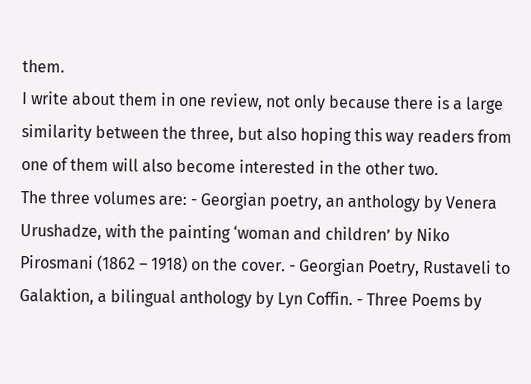them.
I write about them in one review, not only because there is a large similarity between the three, but also hoping this way readers from one of them will also become interested in the other two.
The three volumes are: - Georgian poetry, an anthology by Venera Urushadze, with the painting ‘woman and children’ by Niko Pirosmani (1862 – 1918) on the cover. - Georgian Poetry, Rustaveli to Galaktion, a bilingual anthology by Lyn Coffin. - Three Poems by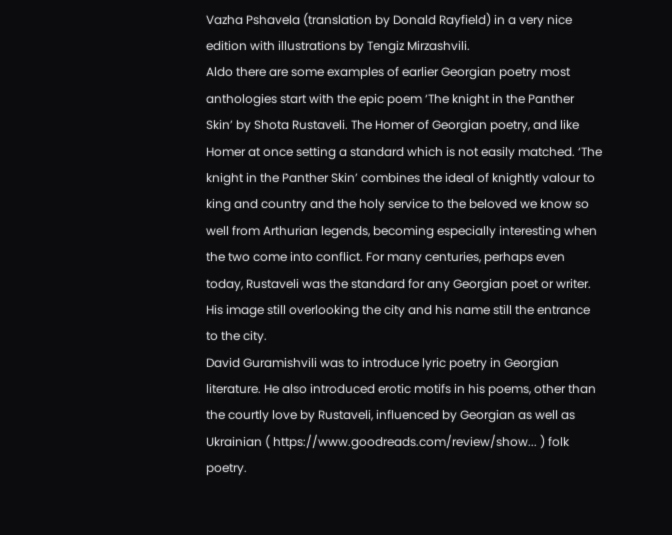Vazha Pshavela (translation by Donald Rayfield) in a very nice edition with illustrations by Tengiz Mirzashvili.
Aldo there are some examples of earlier Georgian poetry most anthologies start with the epic poem ‘The knight in the Panther Skin’ by Shota Rustaveli. The Homer of Georgian poetry, and like Homer at once setting a standard which is not easily matched. ‘The knight in the Panther Skin’ combines the ideal of knightly valour to king and country and the holy service to the beloved we know so well from Arthurian legends, becoming especially interesting when the two come into conflict. For many centuries, perhaps even today, Rustaveli was the standard for any Georgian poet or writer. His image still overlooking the city and his name still the entrance to the city.
David Guramishvili was to introduce lyric poetry in Georgian literature. He also introduced erotic motifs in his poems, other than the courtly love by Rustaveli, influenced by Georgian as well as Ukrainian ( https://www.goodreads.com/review/show... ) folk poetry.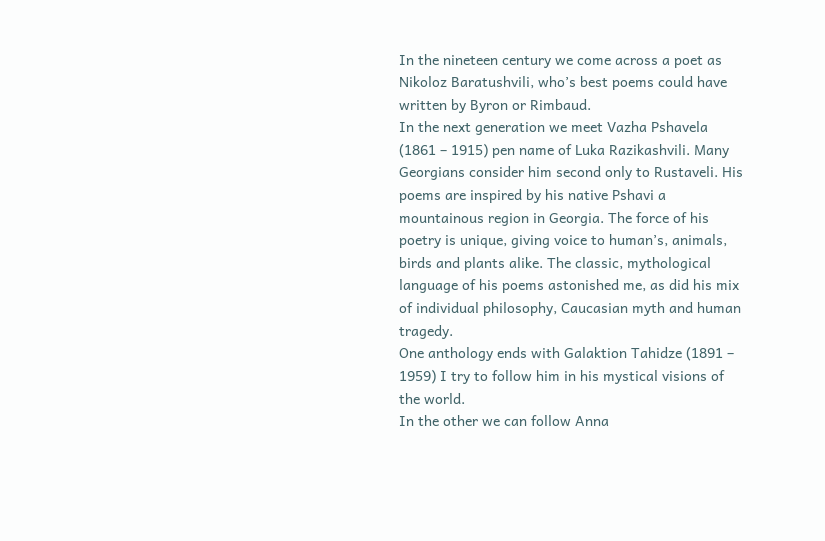In the nineteen century we come across a poet as Nikoloz Baratushvili, who’s best poems could have written by Byron or Rimbaud.
In the next generation we meet Vazha Pshavela (1861 – 1915) pen name of Luka Razikashvili. Many Georgians consider him second only to Rustaveli. His poems are inspired by his native Pshavi a mountainous region in Georgia. The force of his poetry is unique, giving voice to human’s, animals, birds and plants alike. The classic, mythological language of his poems astonished me, as did his mix of individual philosophy, Caucasian myth and human tragedy.
One anthology ends with Galaktion Tahidze (1891 – 1959) I try to follow him in his mystical visions of the world.
In the other we can follow Anna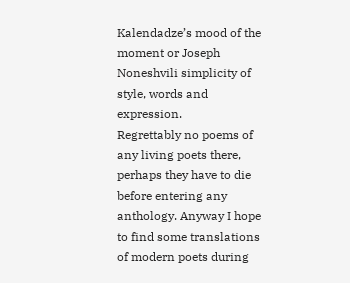Kalendadze’s mood of the moment or Joseph Noneshvili simplicity of style, words and expression.
Regrettably no poems of any living poets there, perhaps they have to die before entering any anthology. Anyway I hope to find some translations of modern poets during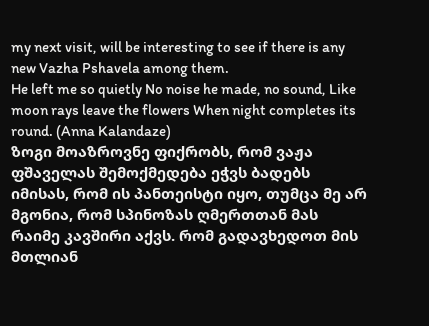my next visit, will be interesting to see if there is any new Vazha Pshavela among them.
He left me so quietly No noise he made, no sound, Like moon rays leave the flowers When night completes its round. (Anna Kalandaze)
ზოგი მოაზროვნე ფიქრობს, რომ ვაჟა ფშაველას შემოქმედება ეჭვს ბადებს იმისას, რომ ის პანთეისტი იყო, თუმცა მე არ მგონია, რომ სპინოზას ღმერთთან მას რაიმე კავშირი აქვს. რომ გადავხედოთ მის მთლიან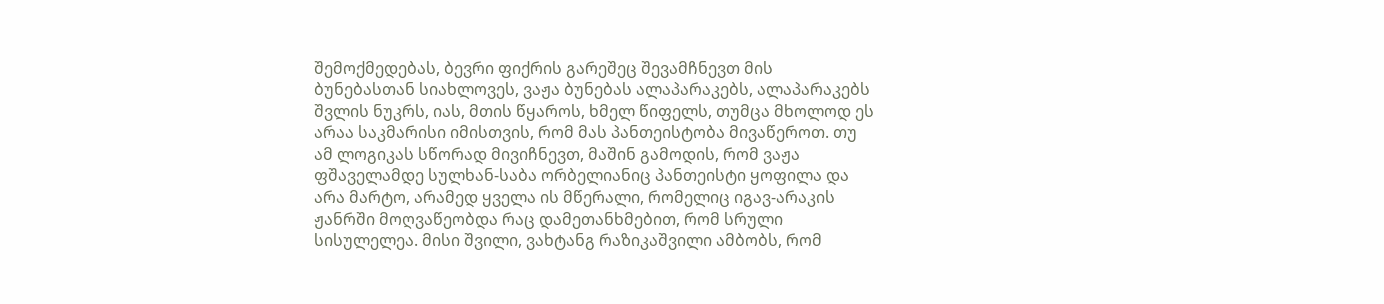შემოქმედებას, ბევრი ფიქრის გარეშეც შევამჩნევთ მის ბუნებასთან სიახლოვეს, ვაჟა ბუნებას ალაპარაკებს, ალაპარაკებს შვლის ნუკრს, იას, მთის წყაროს, ხმელ წიფელს, თუმცა მხოლოდ ეს არაა საკმარისი იმისთვის, რომ მას პანთეისტობა მივაწეროთ. თუ ამ ლოგიკას სწორად მივიჩნევთ, მაშინ გამოდის, რომ ვაჟა ფშაველამდე სულხან-საბა ორბელიანიც პანთეისტი ყოფილა და არა მარტო, არამედ ყველა ის მწერალი, რომელიც იგავ-არაკის ჟანრში მოღვაწეობდა რაც დამეთანხმებით, რომ სრული სისულელეა. მისი შვილი, ვახტანგ რაზიკაშვილი ამბობს, რომ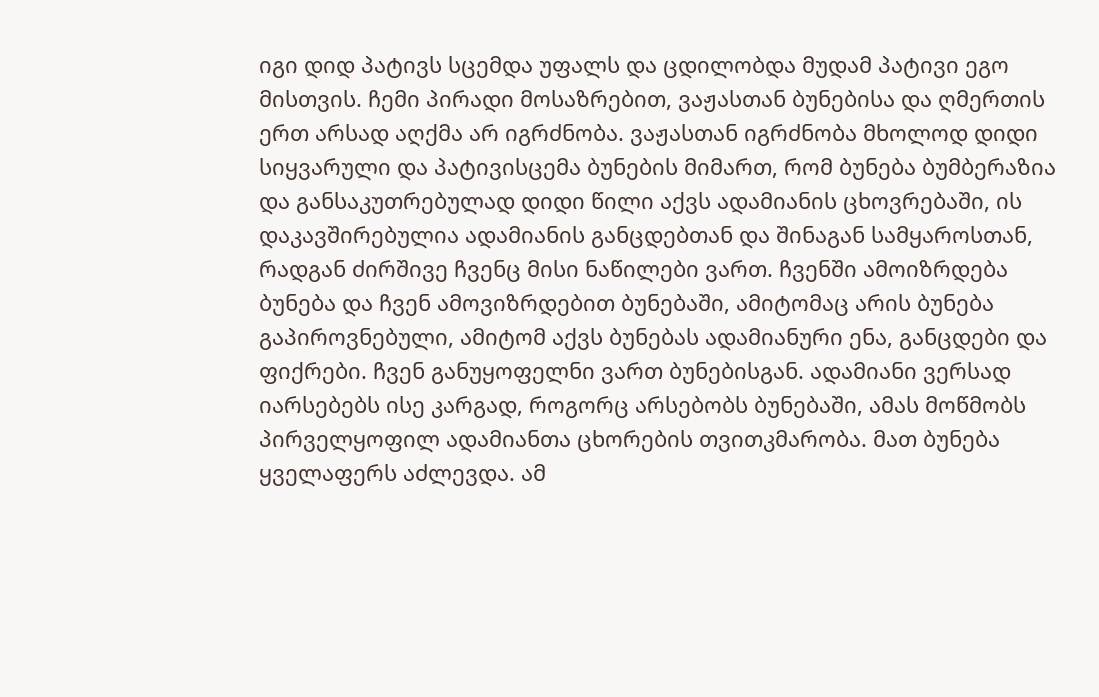იგი დიდ პატივს სცემდა უფალს და ცდილობდა მუდამ პატივი ეგო მისთვის. ჩემი პირადი მოსაზრებით, ვაჟასთან ბუნებისა და ღმერთის ერთ არსად აღქმა არ იგრძნობა. ვაჟასთან იგრძნობა მხოლოდ დიდი სიყვარული და პატივისცემა ბუნების მიმართ, რომ ბუნება ბუმბერაზია და განსაკუთრებულად დიდი წილი აქვს ადამიანის ცხოვრებაში, ის დაკავშირებულია ადამიანის განცდებთან და შინაგან სამყაროსთან, რადგან ძირშივე ჩვენც მისი ნაწილები ვართ. ჩვენში ამოიზრდება ბუნება და ჩვენ ამოვიზრდებით ბუნებაში, ამიტომაც არის ბუნება გაპიროვნებული, ამიტომ აქვს ბუნებას ადამიანური ენა, განცდები და ფიქრები. ჩვენ განუყოფელნი ვართ ბუნებისგან. ადამიანი ვერსად იარსებებს ისე კარგად, როგორც არსებობს ბუნებაში, ამას მოწმობს პირველყოფილ ადამიანთა ცხორების თვითკმარობა. მათ ბუნება ყველაფერს აძლევდა. ამ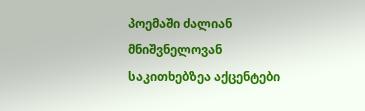პოემაში ძალიან მნიშვნელოვან საკითხებზეა აქცენტები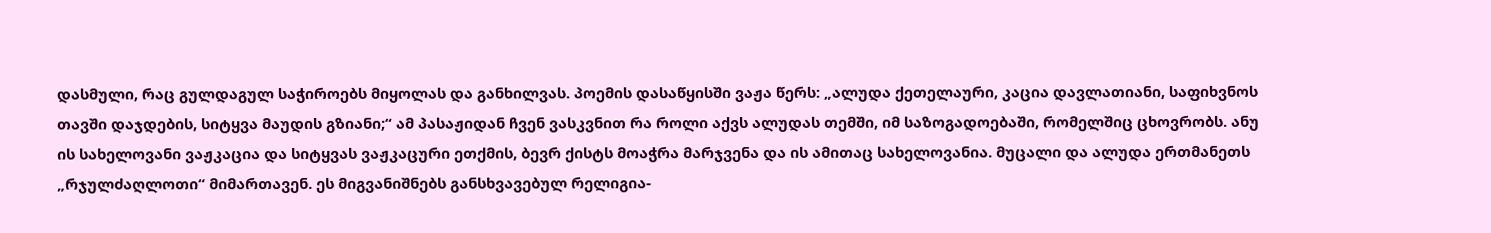დასმული, რაც გულდაგულ საჭიროებს მიყოლას და განხილვას. პოემის დასაწყისში ვაჟა წერს: „ალუდა ქეთელაური, კაცია დავლათიანი, საფიხვნოს თავში დაჯდების, სიტყვა მაუდის გზიანი;“ ამ პასაჟიდან ჩვენ ვასკვნით რა როლი აქვს ალუდას თემში, იმ საზოგადოებაში, რომელშიც ცხოვრობს. ანუ ის სახელოვანი ვაჟკაცია და სიტყვას ვაჟკაცური ეთქმის, ბევრ ქისტს მოაჭრა მარჯვენა და ის ამითაც სახელოვანია. მუცალი და ალუდა ერთმანეთს „რჯულძაღლოთი“ მიმართავენ. ეს მიგვანიშნებს განსხვავებულ რელიგია-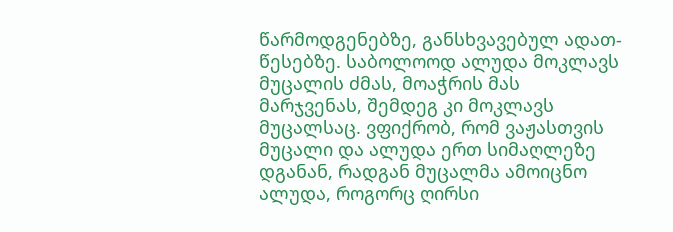წარმოდგენებზე, განსხვავებულ ადათ-წესებზე. საბოლოოდ ალუდა მოკლავს მუცალის ძმას, მოაჭრის მას მარჯვენას, შემდეგ კი მოკლავს მუცალსაც. ვფიქრობ, რომ ვაჟასთვის მუცალი და ალუდა ერთ სიმაღლეზე დგანან, რადგან მუცალმა ამოიცნო ალუდა, როგორც ღირსი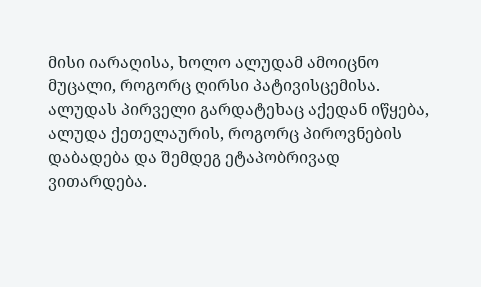მისი იარაღისა, ხოლო ალუდამ ამოიცნო მუცალი, როგორც ღირსი პატივისცემისა. ალუდას პირველი გარდატეხაც აქედან იწყება, ალუდა ქეთელაურის, როგორც პიროვნების დაბადება და შემდეგ ეტაპობრივად ვითარდება.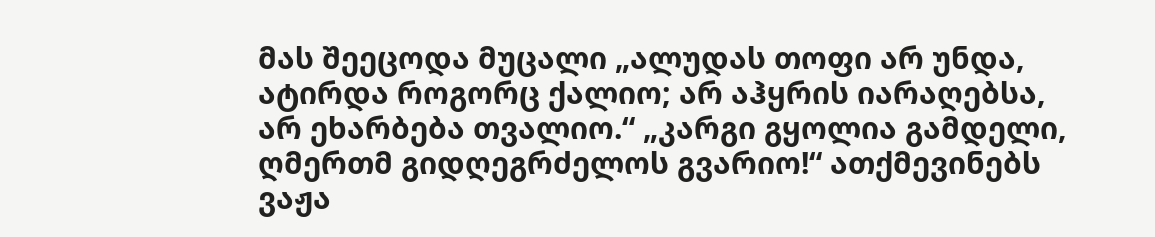მას შეეცოდა მუცალი „ალუდას თოფი არ უნდა, ატირდა როგორც ქალიო; არ აჰყრის იარაღებსა, არ ეხარბება თვალიო.“ „კარგი გყოლია გამდელი, ღმერთმ გიდღეგრძელოს გვარიო!“ ათქმევინებს ვაჟა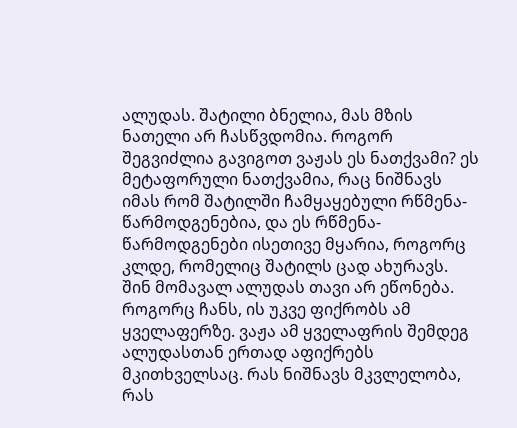ალუდას. შატილი ბნელია, მას მზის ნათელი არ ჩასწვდომია. როგორ შეგვიძლია გავიგოთ ვაჟას ეს ნათქვამი? ეს მეტაფორული ნათქვამია, რაც ნიშნავს იმას რომ შატილში ჩამყაყებული რწმენა-წარმოდგენებია, და ეს რწმენა-წარმოდგენები ისეთივე მყარია, როგორც კლდე, რომელიც შატილს ცად ახურავს. შინ მომავალ ალუდას თავი არ ეწონება. როგორც ჩანს, ის უკვე ფიქრობს ამ ყველაფერზე. ვაჟა ამ ყველაფრის შემდეგ ალუდასთან ერთად აფიქრებს მკითხველსაც. რას ნიშნავს მკვლელობა, რას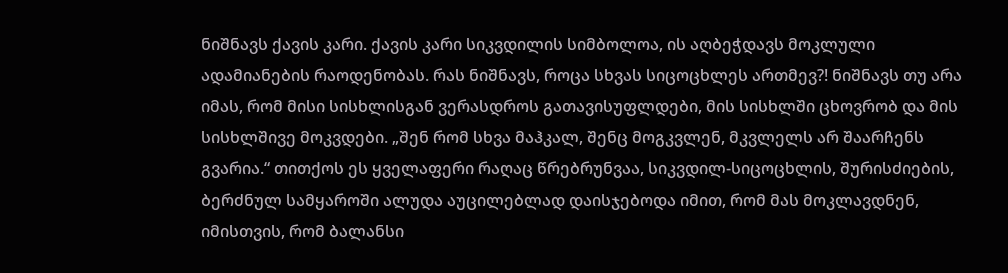ნიშნავს ქავის კარი. ქავის კარი სიკვდილის სიმბოლოა, ის აღბეჭდავს მოკლული ადამიანების რაოდენობას. რას ნიშნავს, როცა სხვას სიცოცხლეს ართმევ?! ნიშნავს თუ არა იმას, რომ მისი სისხლისგან ვერასდროს გათავისუფლდები, მის სისხლში ცხოვრობ და მის სისხლშივე მოკვდები. „შენ რომ სხვა მაჰკალ, შენც მოგკვლენ, მკვლელს არ შაარჩენს გვარია.“ თითქოს ეს ყველაფერი რაღაც წრებრუნვაა, სიკვდილ-სიცოცხლის, შურისძიების, ბერძნულ სამყაროში ალუდა აუცილებლად დაისჯებოდა იმით, რომ მას მოკლავდნენ, იმისთვის, რომ ბალანსი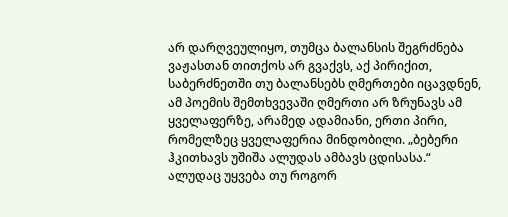არ დარღვეულიყო, თუმცა ბალანსის შეგრძნება ვაჟასთან თითქოს არ გვაქვს, აქ პირიქით, საბერძნეთში თუ ბალანსებს ღმერთები იცავდნენ, ამ პოემის შემთხვევაში ღმერთი არ ზრუნავს ამ ყველაფერზე, არამედ ადამიანი, ერთი პირი, რომელზეც ყველაფერია მინდობილი. „ბებერი ჰკითხავს უშიშა ალუდას ამბავს ცდისასა.“ ალუდაც უყვება თუ როგორ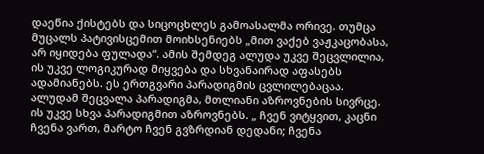დაეწია ქისტებს და სიცოცხლეს გამოასალმა ორივე. თუმცა მუცალს პატივისცემით მოიხსენიებს „მით ვაქებ ვაჟკაცობასა, არ იყიდება ფულადა“. ამის შემდეგ ალუდა უკვე შეცვლილია, ის უკვე ლოგიკურად მიყვება და სხვანაირად აფასებს ადამიანებს. ეს ერთგვარი პარადიგმის ცვლილებაცაა. ალუდამ შეცვალა პარადიგმა, მთლიანი აზროვნების სივრცე. ის უკვე სხვა პარადიგმით აზროვნებს. „ ჩვენ ვიტყვით, კაცნი ჩვენა ვართ, მარტო ჩვენ გვზრდიან დედანი; ჩვენა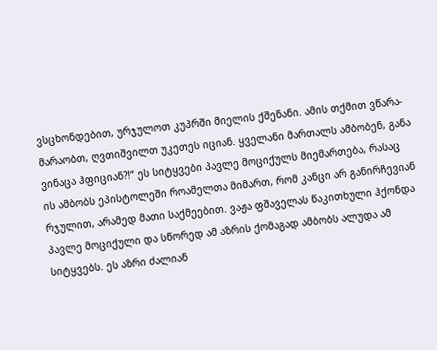ვსცხონდებით, ურჯულოთ კუპრში მიელის ქშენანი. ამის თქმით ვწარა-მარაობთ, ღვთიშვილთ უკეთეს იციან. ყველანი მართალს ამბობენ, განა ვინაცა ჰფიციან?!“ ეს სიტყვები პავლე მოციქულს მიემართება, რასაც ის ამბობს ეპისტოლეში როამელთა მიმართ, რომ კანცი არ განირჩევიან რჯულით, არამედ მათი საქმეებით. ვაჟა ფშაველას წაკითხული ჰქონდა პავლე მოციქული და სწორედ ამ აზრის ქომაგად ამბობს ალუდა ამ სიტყვებს. ეს აზრი ძალიან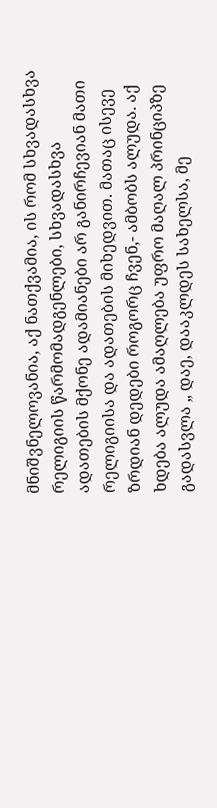მნიშვნელოვანია, აქ ნათქვამია, ის რომ სხვადასხვა რელიგიის წარმომადგენლები, სხვადასხვა ადათების მქონე ადამიანები არ განირჩევიან მათი რელიგიისა და ადათების მიხედვით. მათაც ისევე ზრდიან დედები როგორც ჩვენ,- ამბობს ალუდა. აქ ხდება ალუდა ამაღლება უფრო მაღალ პრინციპზე გადასვლა „ დაე, დააკლდეს სახელსა, მე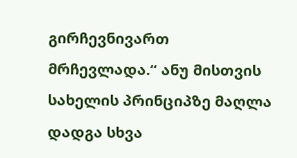გირჩევნივართ მრჩევლადა.“ ანუ მისთვის სახელის პრინციპზე მაღლა დადგა სხვა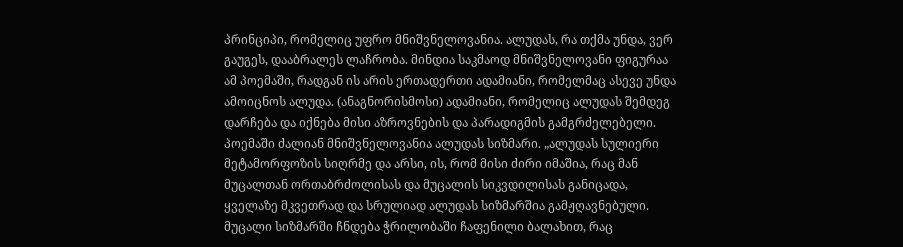პრინციპი, რომელიც უფრო მნიშვნელოვანია. ალუდას, რა თქმა უნდა, ვერ გაუგეს, დააბრალეს ლაჩრობა. მინდია საკმაოდ მნიშვნელოვანი ფიგურაა ამ პოემაში, რადგან ის არის ერთადერთი ადამიანი, რომელმაც ასევე უნდა ამოიცნოს ალუდა. (ანაგნორისმოსი) ადამიანი, რომელიც ალუდას შემდეგ დარჩება და იქნება მისი აზროვნების და პარადიგმის გამგრძელებელი. პოემაში ძალიან მნიშვნელოვანია ალუდას სიზმარი. „ალუდას სულიერი მეტამორფოზის სიღრმე და არსი, ის, რომ მისი ძირი იმაშია, რაც მან მუცალთან ორთაბრძოლისას და მუცალის სიკვდილისას განიცადა, ყველაზე მკვეთრად და სრულიად ალუდას სიზმარშია გამჟღავნებული. მუცალი სიზმარში ჩნდება ჭრილობაში ჩაფენილი ბალახით, რაც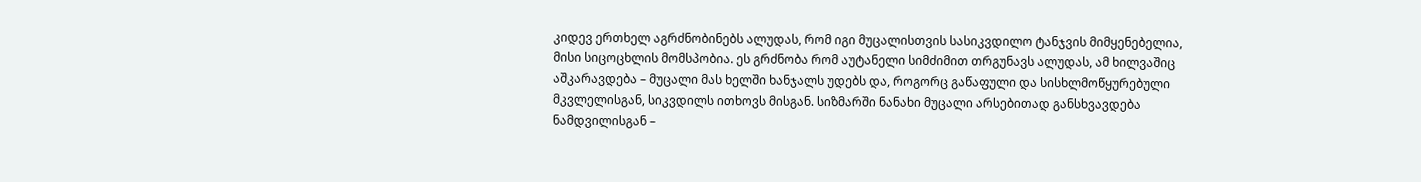კიდევ ერთხელ აგრძნობინებს ალუდას, რომ იგი მუცალისთვის სასიკვდილო ტანჯვის მიმყენებელია, მისი სიცოცხლის მომსპობია. ეს გრძნობა რომ აუტანელი სიმძიმით თრგუნავს ალუდას, ამ ხილვაშიც აშკარავდება – მუცალი მას ხელში ხანჯალს უდებს და, როგორც გაწაფული და სისხლმოწყურებული მკვლელისგან, სიკვდილს ითხოვს მისგან. სიზმარში ნანახი მუცალი არსებითად განსხვავდება ნამდვილისგან –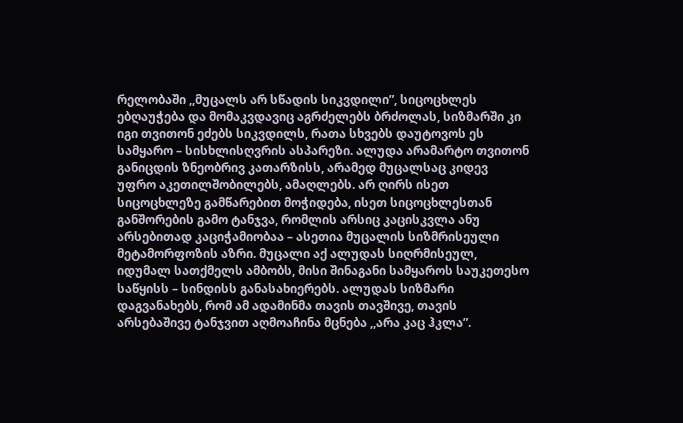რელობაში ,,მუცალს არ სწადის სიკვდილი”, სიცოცხლეს ებღაუჭება და მომაკვდავიც აგრძელებს ბრძოლას, სიზმარში კი იგი თვითონ ეძებს სიკვდილს, რათა სხვებს დაუტოვოს ეს სამყარო – სისხლისღვრის ასპარეზი. ალუდა არამარტო თვითონ განიცდის ზნეობრივ კათარზისს, არამედ მუცალსაც კიდევ უფრო აკეთილშობილებს, ამაღლებს. არ ღირს ისეთ სიცოცხლეზე გამწარებით მოჭიდება, ისეთ სიცოცხლესთან განშორების გამო ტანჯვა, რომლის არსიც კაცისკვლა ანუ არსებითად კაციჭამიობაა – ასეთია მუცალის სიზმრისეული მეტამორფოზის აზრი. მუცალი აქ ალუდას სიღრმისეულ, იდუმალ სათქმელს ამბობს, მისი შინაგანი სამყაროს საუკეთესო საწყისს – სინდისს განასახიერებს. ალუდას სიზმარი დაგვანახებს, რომ ამ ადამინმა თავის თავშივე, თავის არსებაშივე ტანჯვით აღმოაჩინა მცნება ,,არა კაც ჰკლა”.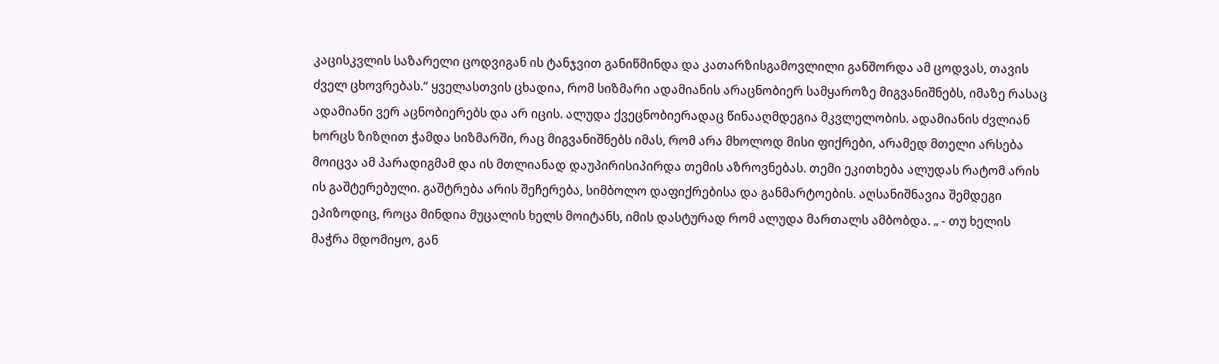კაცისკვლის საზარელი ცოდვიგან ის ტანჯვით განიწმინდა და კათარზისგამოვლილი განშორდა ამ ცოდვას, თავის ძველ ცხოვრებას.“ ყველასთვის ცხადია, რომ სიზმარი ადამიანის არაცნობიერ სამყაროზე მიგვანიშნებს, იმაზე რასაც ადამიანი ვერ აცნობიერებს და არ იცის. ალუდა ქვეცნობიერადაც წინააღმდეგია მკვლელობის. ადამიანის ძვლიან ხორცს ზიზღით ჭამდა სიზმარში, რაც მიგვანიშნებს იმას, რომ არა მხოლოდ მისი ფიქრები, არამედ მთელი არსება მოიცვა ამ პარადიგმამ და ის მთლიანად დაუპირისიპირდა თემის აზროვნებას. თემი ეკითხება ალუდას რატომ არის ის გაშტერებული. გაშტრება არის შეჩერება, სიმბოლო დაფიქრებისა და განმარტოების. აღსანიშნავია შემდეგი ეპიზოდიც, როცა მინდია მუცალის ხელს მოიტანს, იმის დასტურად რომ ალუდა მართალს ამბობდა. „ - თუ ხელის მაჭრა მდომიყო, გან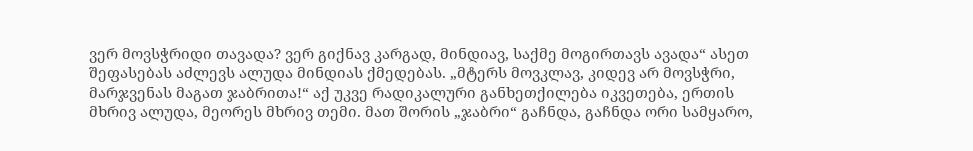ვერ მოვსჭრიდი თავადა? ვერ გიქნავ კარგად, მინდიავ, საქმე მოგირთავს ავადა“ ასეთ შეფასებას აძლევს ალუდა მინდიას ქმედებას. „მტერს მოვკლავ, კიდევ არ მოვსჭრი, მარჯვენას მაგათ ჯაბრითა!“ აქ უკვე რადიკალური განხეთქილება იკვეთება, ერთის მხრივ ალუდა, მეორეს მხრივ თემი. მათ შორის „ჯაბრი“ გაჩნდა, გაჩნდა ორი სამყარო,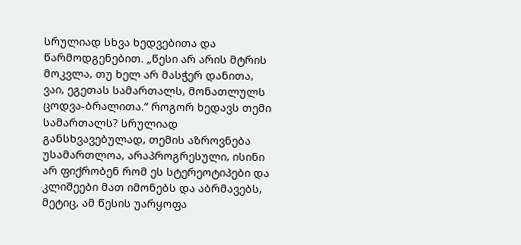სრულიად სხვა ხედვებითა და წარმოდგენებით. „წესი არ არის მტრის მოკვლა, თუ ხელ არ მასჭერ დანითა, ვაი, ეგეთას სამართალს, მონათლულს ცოდვა-ბრალითა.“ როგორ ხედავს თემი სამართალს? სრულიად განსხვავებულად, თემის აზროვნება უსამართლოა, არაპროგრესული, ისინი არ ფიქრობენ რომ ეს სტერეოტიპები და კლიშეები მათ იმონებს და აბრმავებს, მეტიც, ამ წესის უარყოფა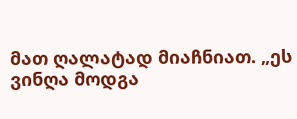მათ ღალატად მიაჩნიათ. „ეს ვინღა მოდგა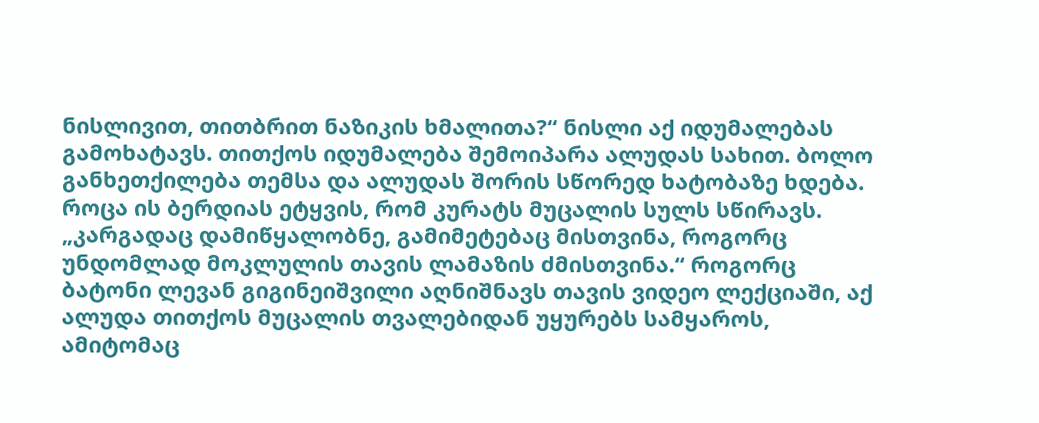ნისლივით, თითბრით ნაზიკის ხმალითა?“ ნისლი აქ იდუმალებას გამოხატავს. თითქოს იდუმალება შემოიპარა ალუდას სახით. ბოლო განხეთქილება თემსა და ალუდას შორის სწორედ ხატობაზე ხდება. როცა ის ბერდიას ეტყვის, რომ კურატს მუცალის სულს სწირავს. „კარგადაც დამიწყალობნე, გამიმეტებაც მისთვინა, როგორც უნდომლად მოკლულის თავის ლამაზის ძმისთვინა.“ როგორც ბატონი ლევან გიგინეიშვილი აღნიშნავს თავის ვიდეო ლექციაში, აქ ალუდა თითქოს მუცალის თვალებიდან უყურებს სამყაროს, ამიტომაც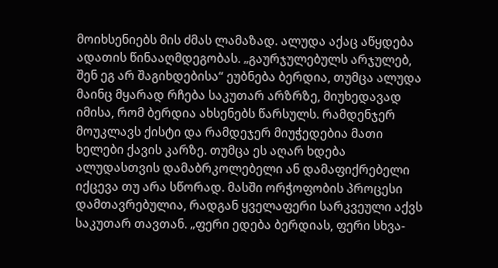მოიხსენიებს მის ძმას ლამაზად. ალუდა აქაც აწყდება ადათის წინააღმდეგობას. „გაურჯულებულს არჯულებ, შენ ეგ არ შაგიხდებისა“ ეუბნება ბერდია, თუმცა ალუდა მაინც მყარად რჩება საკუთარ არზრზე, მიუხედავად იმისა, რომ ბერდია ახსენებს წარსულს. რამდენჯერ მოუკლავს ქისტი და რამდეჯერ მიუჭედებია მათი ხელები ქავის კარზე. თუმცა ეს აღარ ხდება ალუდასთვის დამაბრკოლებელი ან დამაფიქრებელი იქცევა თუ არა სწორად. მასში ორჭოფობის პროცესი დამთავრებულია, რადგან ყველაფერი სარკვეული აქვს საკუთარ თავთან. „ფერი ედება ბერდიას, ფერი სხვა-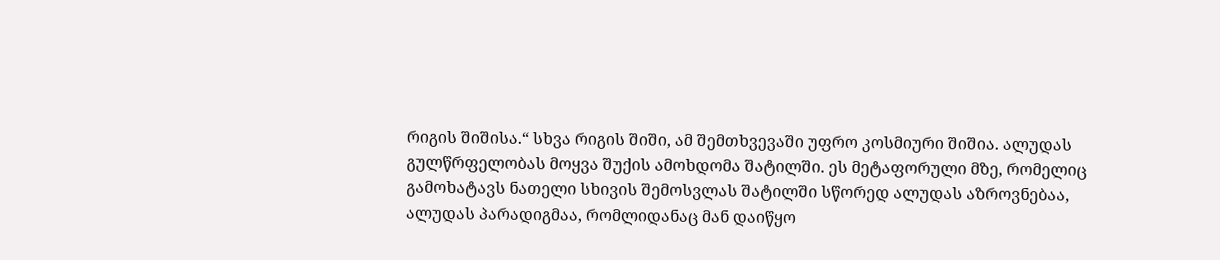რიგის შიშისა.“ სხვა რიგის შიში, ამ შემთხვევაში უფრო კოსმიური შიშია. ალუდას გულწრფელობას მოყვა შუქის ამოხდომა შატილში. ეს მეტაფორული მზე, რომელიც გამოხატავს ნათელი სხივის შემოსვლას შატილში სწორედ ალუდას აზროვნებაა, ალუდას პარადიგმაა, რომლიდანაც მან დაიწყო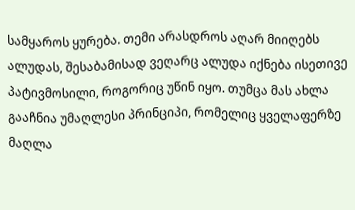სამყაროს ყურება. თემი არასდროს აღარ მიიღებს ალუდას, შესაბამისად ვეღარც ალუდა იქნება ისეთივე პატივმოსილი, როგორიც უწინ იყო. თუმცა მას ახლა გააჩნია უმაღლესი პრინციპი, რომელიც ყველაფერზე მაღლა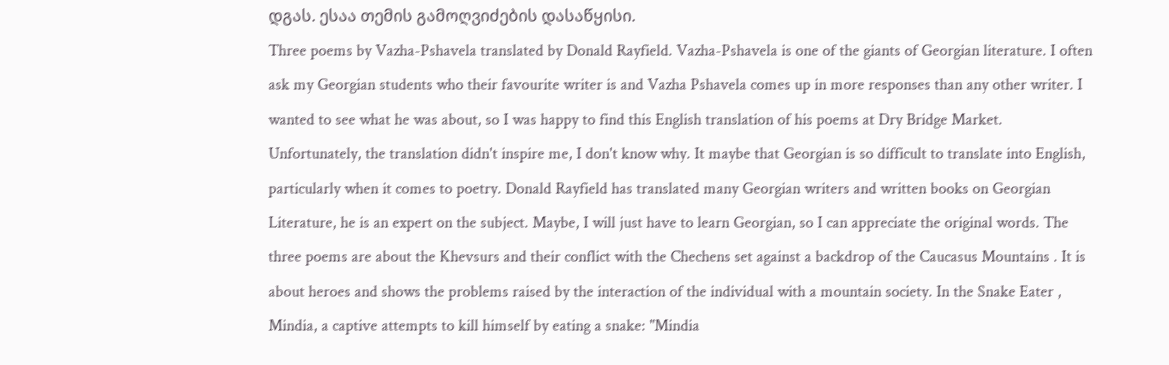დგას. ესაა თემის გამოღვიძების დასაწყისი.
Three poems by Vazha-Pshavela translated by Donald Rayfield. Vazha-Pshavela is one of the giants of Georgian literature. I often ask my Georgian students who their favourite writer is and Vazha Pshavela comes up in more responses than any other writer. I wanted to see what he was about, so I was happy to find this English translation of his poems at Dry Bridge Market. Unfortunately, the translation didn't inspire me, I don't know why. It maybe that Georgian is so difficult to translate into English, particularly when it comes to poetry. Donald Rayfield has translated many Georgian writers and written books on Georgian Literature, he is an expert on the subject. Maybe, I will just have to learn Georgian, so I can appreciate the original words. The three poems are about the Khevsurs and their conflict with the Chechens set against a backdrop of the Caucasus Mountains . It is about heroes and shows the problems raised by the interaction of the individual with a mountain society. In the Snake Eater , Mindia, a captive attempts to kill himself by eating a snake: "Mindia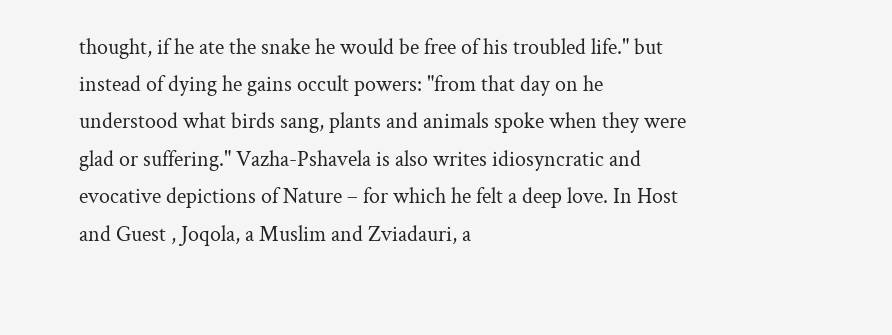thought, if he ate the snake he would be free of his troubled life." but instead of dying he gains occult powers: "from that day on he understood what birds sang, plants and animals spoke when they were glad or suffering." Vazha-Pshavela is also writes idiosyncratic and evocative depictions of Nature – for which he felt a deep love. In Host and Guest , Joqola, a Muslim and Zviadauri, a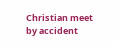Christian meet by accident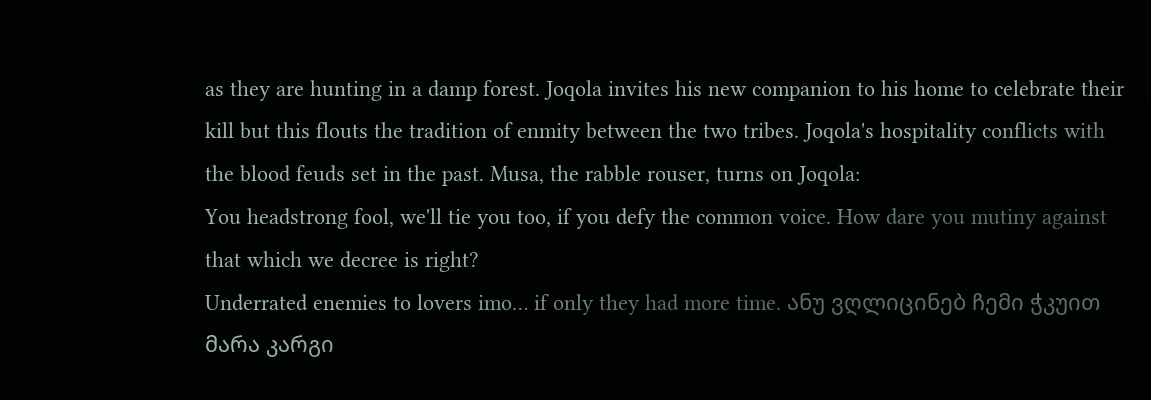as they are hunting in a damp forest. Joqola invites his new companion to his home to celebrate their kill but this flouts the tradition of enmity between the two tribes. Joqola's hospitality conflicts with the blood feuds set in the past. Musa, the rabble rouser, turns on Joqola:
You headstrong fool, we'll tie you too, if you defy the common voice. How dare you mutiny against that which we decree is right?
Underrated enemies to lovers imo… if only they had more time. ანუ ვღლიცინებ ჩემი ჭკუით მარა კარგი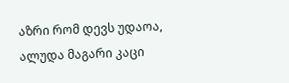აზრი რომ დევს უდაოა, ალუდა მაგარი კაცი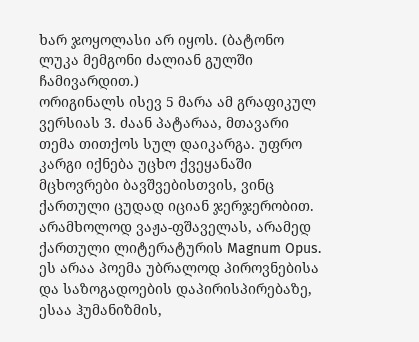ხარ ჯოყოლასი არ იყოს. (ბატონო ლუკა მემგონი ძალიან გულში ჩამივარდით.)
ორიგინალს ისევ 5 მარა ამ გრაფიკულ ვერსიას 3. ძაან პატარაა, მთავარი თემა თითქოს სულ დაიკარგა. უფრო კარგი იქნება უცხო ქვეყანაში მცხოვრები ბავშვებისთვის, ვინც ქართული ცუდად იციან ჯერჯერობით.
არამხოლოდ ვაჟა-ფშაველას, არამედ ქართული ლიტერატურის Magnum Opus. ეს არაა პოემა უბრალოდ პიროვნებისა და საზოგადოების დაპირისპირებაზე, ესაა ჰუმანიზმის,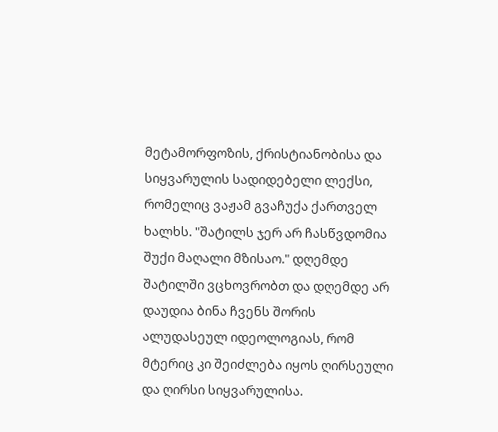მეტამორფოზის, ქრისტიანობისა და სიყვარულის სადიდებელი ლექსი, რომელიც ვაჟამ გვაჩუქა ქართველ ხალხს. "შატილს ჯერ არ ჩასწვდომია შუქი მაღალი მზისაო." დღემდე შატილში ვცხოვრობთ და დღემდე არ დაუდია ბინა ჩვენს შორის ალუდასეულ იდეოლოგიას, რომ მტერიც კი შეიძლება იყოს ღირსეული და ღირსი სიყვარულისა.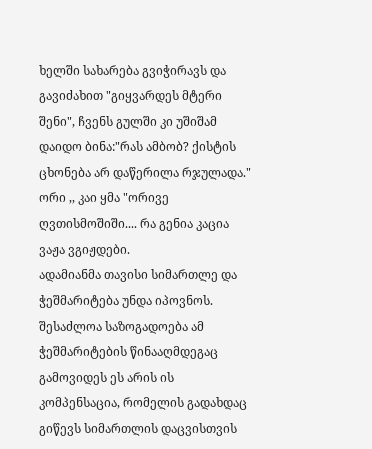ხელში სახარება გვიჭირავს და გავიძახით "გიყვარდეს მტერი შენი", ჩვენს გულში კი უშიშამ დაიდო ბინა:"რას ამბობ? ქისტის ცხონება არ დაწერილა რჯულადა."
ორი ,, კაი ყმა "ორივე ღვთისმოშიში.... რა გენია კაცია ვაჟა ვგიჟდები.
ადამიანმა თავისი სიმართლე და ჭეშმარიტება უნდა იპოვნოს. შესაძლოა საზოგადოება ამ ჭეშმარიტების წინააღმდეგაც გამოვიდეს ეს არის ის კომპენსაცია, რომელის გადახდაც გიწევს სიმართლის დაცვისთვის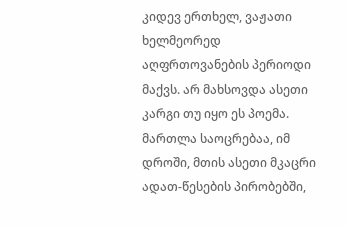კიდევ ერთხელ, ვაჟათი ხელმეორედ აღფრთოვანების პერიოდი მაქვს. არ მახსოვდა ასეთი კარგი თუ იყო ეს პოემა. მართლა საოცრებაა, იმ დროში, მთის ასეთი მკაცრი ადათ-წესების პირობებში,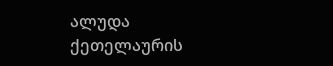ალუდა ქეთელაურის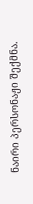ნაირი პერსონაჟი შექმნა.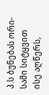პ.ს ბუნებას ორი-სამი სიტყვით ისე აღწერს,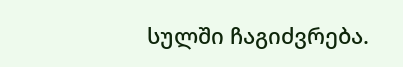სულში ჩაგიძვრება.